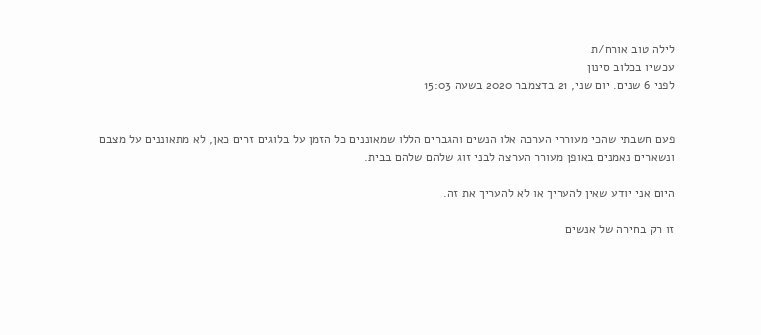לילה טוב אורח/ת
עכשיו בכלוב סינון
לפני 6 שנים. יום שני, 21 בדצמבר 2020 בשעה 15:03


פעם חשבתי שהכי מעוררי הערכה אלו הנשים והגברים הללו שמאוננים כל הזמן על בלוגים זרים כאן, לא מתאוננים על מצבם ונשארים נאמנים באופן מעורר הערצה לבני זוג שלהם שלהם בבית.

היום אני יודע שאין להעריך או לא להעריך את זה.

זו רק בחירה של אנשים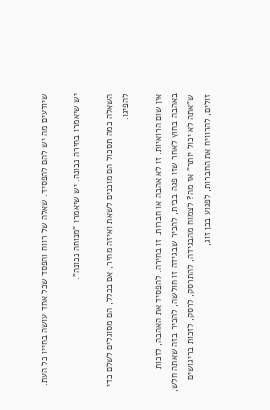שיודעים מה יש להם להפסיד. שאלה של רווח והפסד שכל אחד עושה בחייו כל העת.

יש שיאמרו בחירה נבונה. יש שיאמרו "מנוחה נכונה".

השאלה כמה תסכול הם מוכנים לשאת ואיזה מחיר, אם בכלל, הם מסוגלים לשלם כדי להפיגו.

אין שום הרואיות. זו לא אהבה או חברות. זו בחירה. להפסיד את האהבה, לזכות באהבה בחוץ לאחר שזו פגה בבית, להכיר שבגידה זו חולשה, להכיר בזה שאתה חלש, ש"אתה לא יכול יותר" אז מה? לצמוח מהבגידה, להתרסק, לרסק, לזכות בריגושים זולים, להרוויח את החברות, לפגוע בבן זוג,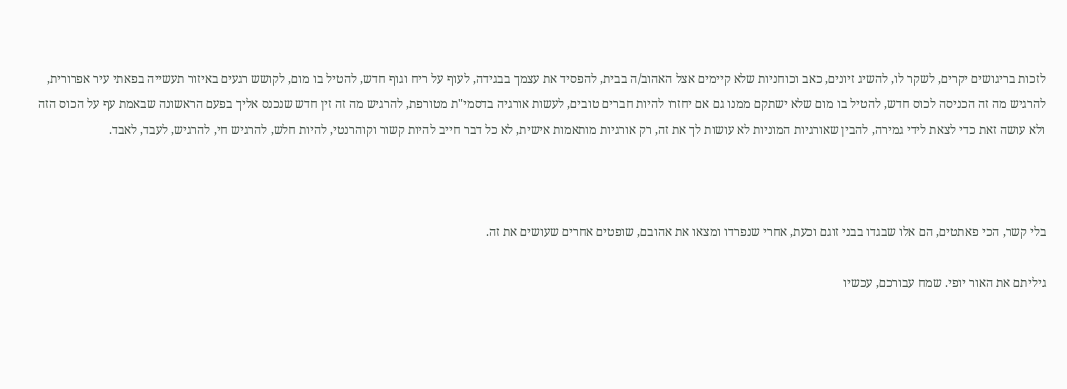לזכות בריגושים יקרים, לשקר לו, להשיג זיונים, כאב וכוחניות שלא קיימים אצל האהוב/ה בבית, להפסיד את עצמך בבגידה, לעוף על ריח וגוף חדש, להטיל בו מום, לקושש רגעים באיזור תעשייה בפאתי עיר אפרורית, להרגיש מה זה הכניסה לכוס חדש, להטיל בו מום שלא ישתקם ממנו גם אם יחזרו להיות חברים טובים, לעשות אורגיה בדסמי"ת מטורפת, להרגיש מה זה זין חדש שנכנס אליך בפעם הראשונה שבאמת עף על הכוס הזה ולא עושה זאת כדי לצאת לידי גמירה, להבין שאורגיות המוניות לא עושות לך את זה, רק אורגיות מותאמות אישית, לא כל דבר חייב להיות קשור וקוהרנטי, להיות חלש, להרגיש חי, להרגיש, לעבד, לאבד.



בלי קשר, הכי פאתטים, הם אלו שבגדו בבני זוגם וכעת, אחרי שנפרדו ומצאו את אהובם, שופטים אחרים שעושים את זה.

גיליתם את האור יופי. שמח עבורכם, עכשיו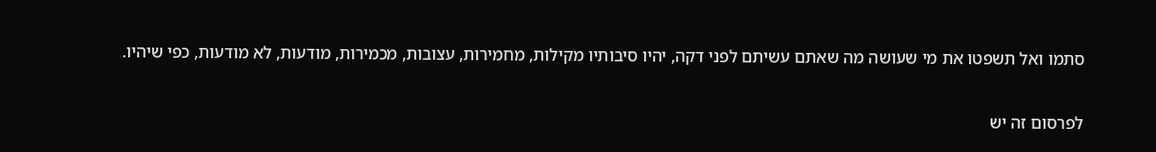סתמו ואל תשפטו את מי שעושה מה שאתם עשיתם לפני דקה, יהיו סיבותיו מקילות, מחמירות, עצובות, מכמירות, מודעות, לא מודעות, כפי שיהיו.

לפרסום זה יש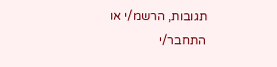תגובות, הרשמ/י או התחבר/י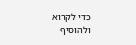כדי לקרוא ולהוסיף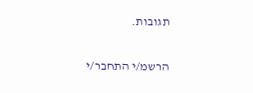תגובות.

הרשמ/י התחבר/י